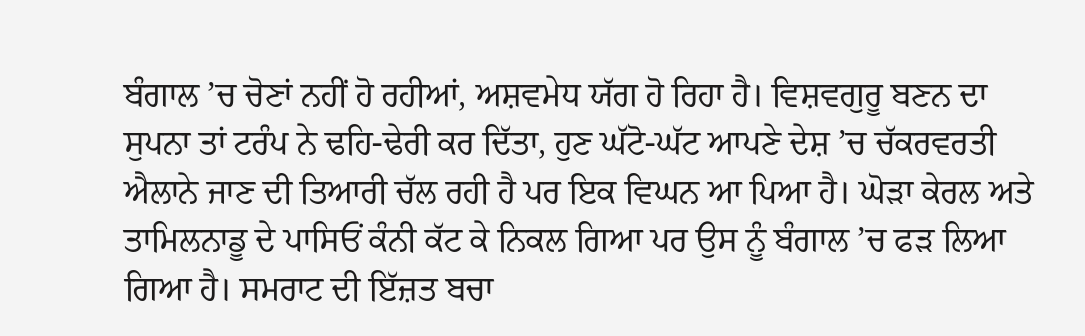ਬੰਗਾਲ ’ਚ ਚੋਣਾਂ ਨਹੀਂ ਹੋ ਰਹੀਆਂ, ਅਸ਼ਵਮੇਧ ਯੱਗ ਹੋ ਰਿਹਾ ਹੈ। ਵਿਸ਼ਵਗੁਰੂ ਬਣਨ ਦਾ ਸੁਪਨਾ ਤਾਂ ਟਰੰਪ ਨੇ ਢਹਿ-ਢੇਰੀ ਕਰ ਦਿੱਤਾ, ਹੁਣ ਘੱਟੋ-ਘੱਟ ਆਪਣੇ ਦੇਸ਼ ’ਚ ਚੱਕਰਵਰਤੀ ਐਲਾਨੇ ਜਾਣ ਦੀ ਤਿਆਰੀ ਚੱਲ ਰਹੀ ਹੈ ਪਰ ਇਕ ਵਿਘਨ ਆ ਪਿਆ ਹੈ। ਘੋੜਾ ਕੇਰਲ ਅਤੇ ਤਾਮਿਲਨਾਡੂ ਦੇ ਪਾਸਿਓਂ ਕੰਨੀ ਕੱਟ ਕੇ ਨਿਕਲ ਗਿਆ ਪਰ ਉਸ ਨੂੰ ਬੰਗਾਲ ’ਚ ਫੜ ਲਿਆ ਗਿਆ ਹੈ। ਸਮਰਾਟ ਦੀ ਇੱਜ਼ਤ ਬਚਾ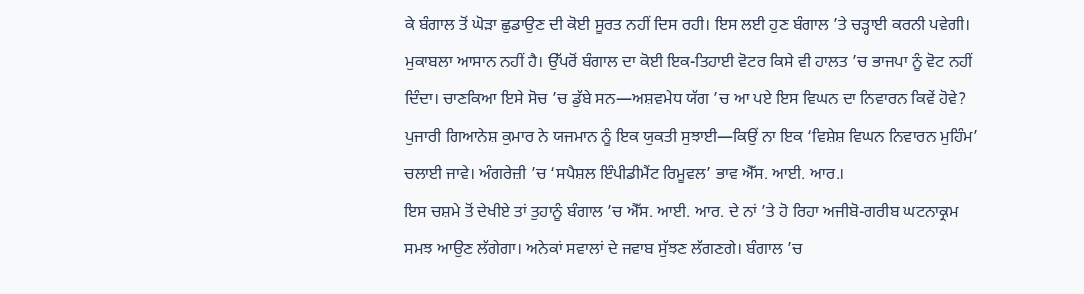ਕੇ ਬੰਗਾਲ ਤੋਂ ਘੋੜਾ ਛੁਡਾਉਣ ਦੀ ਕੋਈ ਸੂਰਤ ਨਹੀਂ ਦਿਸ ਰਹੀ। ਇਸ ਲਈ ਹੁਣ ਬੰਗਾਲ ’ਤੇ ਚੜ੍ਹਾਈ ਕਰਨੀ ਪਵੇਗੀ। ਮੁਕਾਬਲਾ ਆਸਾਨ ਨਹੀਂ ਹੈ। ਉੱਪਰੋਂ ਬੰਗਾਲ ਦਾ ਕੋਈ ਇਕ-ਤਿਹਾਈ ਵੋਟਰ ਕਿਸੇ ਵੀ ਹਾਲਤ ’ਚ ਭਾਜਪਾ ਨੂੰ ਵੋਟ ਨਹੀਂ ਦਿੰਦਾ। ਚਾਣਕਿਆ ਇਸੇ ਸੋਚ ’ਚ ਡੁੱਬੇ ਸਨ—ਅਸ਼ਵਮੇਧ ਯੱਗ ’ਚ ਆ ਪਏ ਇਸ ਵਿਘਨ ਦਾ ਨਿਵਾਰਨ ਕਿਵੇਂ ਹੋਵੇ? ਪੁਜਾਰੀ ਗਿਆਨੇਸ਼ ਕੁਮਾਰ ਨੇ ਯਜਮਾਨ ਨੂੰ ਇਕ ਯੁਕਤੀ ਸੁਝਾਈ—ਕਿਉਂ ਨਾ ਇਕ ‘ਵਿਸ਼ੇਸ਼ ਵਿਘਨ ਨਿਵਾਰਨ ਮੁਹਿੰਮ’ ਚਲਾਈ ਜਾਵੇ। ਅੰਗਰੇਜ਼ੀ ’ਚ ‘ਸਪੈਸ਼ਲ ਇੰਪੀਡੀਮੈਂਟ ਰਿਮੂਵਲ’ ਭਾਵ ਐੱਸ. ਆਈ. ਆਰ.।
ਇਸ ਚਸ਼ਮੇ ਤੋਂ ਦੇਖੀਏ ਤਾਂ ਤੁਹਾਨੂੰ ਬੰਗਾਲ ’ਚ ਐੱਸ. ਆਈ. ਆਰ. ਦੇ ਨਾਂ ’ਤੇ ਹੋ ਰਿਹਾ ਅਜੀਬੋ-ਗਰੀਬ ਘਟਨਾਕ੍ਰਮ ਸਮਝ ਆਉਣ ਲੱਗੇਗਾ। ਅਨੇਕਾਂ ਸਵਾਲਾਂ ਦੇ ਜਵਾਬ ਸੁੱਝਣ ਲੱਗਣਗੇ। ਬੰਗਾਲ ’ਚ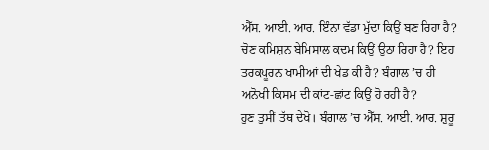ਐੱਸ. ਆਈ. ਆਰ. ਇੰਨਾ ਵੱਡਾ ਮੁੱਦਾ ਕਿਉਂ ਬਣ ਰਿਹਾ ਹੈ? ਚੋਣ ਕਮਿਸ਼ਨ ਬੇਮਿਸਾਲ ਕਦਮ ਕਿਉਂ ਉਠਾ ਰਿਹਾ ਹੈ? ਇਹ ਤਰਕਪੂਰਨ ਖਾਮੀਆਂ ਦੀ ਖੇਡ ਕੀ ਹੈ? ਬੰਗਾਲ ’ਚ ਹੀ ਅਨੋਖੀ ਕਿਸਮ ਦੀ ਕਾਂਟ-ਛਾਂਟ ਕਿਉਂ ਹੋ ਰਹੀ ਹੈ?
ਹੁਣ ਤੁਸੀਂ ਤੱਥ ਦੇਖੋ। ਬੰਗਾਲ ’ਚ ਐੱਸ. ਆਈ. ਆਰ. ਸ਼ੁਰੂ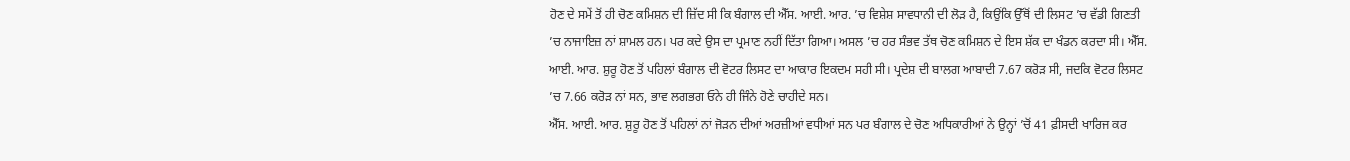ਹੋਣ ਦੇ ਸਮੇਂ ਤੋਂ ਹੀ ਚੋਣ ਕਮਿਸ਼ਨ ਦੀ ਜ਼ਿੱਦ ਸੀ ਕਿ ਬੰਗਾਲ ਦੀ ਐੱਸ. ਆਈ. ਆਰ. ’ਚ ਵਿਸ਼ੇਸ਼ ਸਾਵਧਾਨੀ ਦੀ ਲੋੜ ਹੈ, ਕਿਉਂਕਿ ਉੱਥੋਂ ਦੀ ਲਿਸਟ ’ਚ ਵੱਡੀ ਗਿਣਤੀ ’ਚ ਨਾਜਾਇਜ਼ ਨਾਂ ਸ਼ਾਮਲ ਹਨ। ਪਰ ਕਦੇ ਉਸ ਦਾ ਪ੍ਰਮਾਣ ਨਹੀਂ ਦਿੱਤਾ ਗਿਆ। ਅਸਲ ’ਚ ਹਰ ਸੰਭਵ ਤੱਥ ਚੋਣ ਕਮਿਸ਼ਨ ਦੇ ਇਸ ਸ਼ੱਕ ਦਾ ਖੰਡਨ ਕਰਦਾ ਸੀ। ਐੱਸ. ਆਈ. ਆਰ. ਸ਼ੁਰੂ ਹੋਣ ਤੋਂ ਪਹਿਲਾਂ ਬੰਗਾਲ ਦੀ ਵੋਟਰ ਲਿਸਟ ਦਾ ਆਕਾਰ ਇਕਦਮ ਸਹੀ ਸੀ। ਪ੍ਰਦੇਸ਼ ਦੀ ਬਾਲਗ ਆਬਾਦੀ 7.67 ਕਰੋੜ ਸੀ, ਜਦਕਿ ਵੋਟਰ ਲਿਸਟ ’ਚ 7.66 ਕਰੋੜ ਨਾਂ ਸਨ, ਭਾਵ ਲਗਭਗ ਓਨੇ ਹੀ ਜਿੰਨੇ ਹੋਣੇ ਚਾਹੀਦੇ ਸਨ।
ਐੱਸ. ਆਈ. ਆਰ. ਸ਼ੁਰੂ ਹੋਣ ਤੋਂ ਪਹਿਲਾਂ ਨਾਂ ਜੋੜਨ ਦੀਆਂ ਅਰਜ਼ੀਆਂ ਵਧੀਆਂ ਸਨ ਪਰ ਬੰਗਾਲ ਦੇ ਚੋਣ ਅਧਿਕਾਰੀਆਂ ਨੇ ਉਨ੍ਹਾਂ ’ਚੋਂ 41 ਫ਼ੀਸਦੀ ਖਾਰਿਜ ਕਰ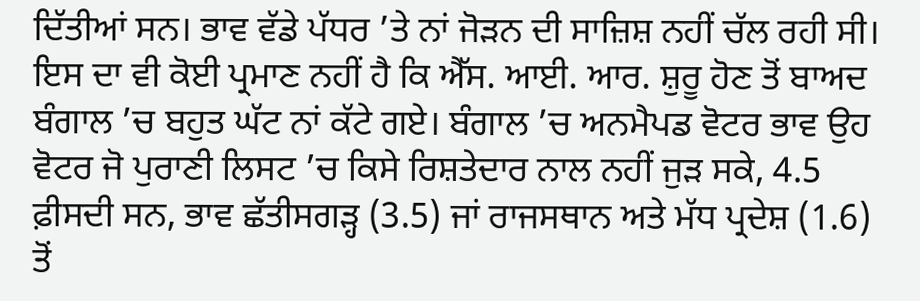ਦਿੱਤੀਆਂ ਸਨ। ਭਾਵ ਵੱਡੇ ਪੱਧਰ ’ਤੇ ਨਾਂ ਜੋੜਨ ਦੀ ਸਾਜ਼ਿਸ਼ ਨਹੀਂ ਚੱਲ ਰਹੀ ਸੀ। ਇਸ ਦਾ ਵੀ ਕੋਈ ਪ੍ਰਮਾਣ ਨਹੀਂ ਹੈ ਕਿ ਐੱਸ. ਆਈ. ਆਰ. ਸ਼ੁਰੂ ਹੋਣ ਤੋਂ ਬਾਅਦ ਬੰਗਾਲ ’ਚ ਬਹੁਤ ਘੱਟ ਨਾਂ ਕੱਟੇ ਗਏ। ਬੰਗਾਲ ’ਚ ਅਨਮੈਪਡ ਵੋਟਰ ਭਾਵ ਉਹ ਵੋਟਰ ਜੋ ਪੁਰਾਣੀ ਲਿਸਟ ’ਚ ਕਿਸੇ ਰਿਸ਼ਤੇਦਾਰ ਨਾਲ ਨਹੀਂ ਜੁੜ ਸਕੇ, 4.5 ਫ਼ੀਸਦੀ ਸਨ, ਭਾਵ ਛੱਤੀਸਗੜ੍ਹ (3.5) ਜਾਂ ਰਾਜਸਥਾਨ ਅਤੇ ਮੱਧ ਪ੍ਰਦੇਸ਼ (1.6) ਤੋਂ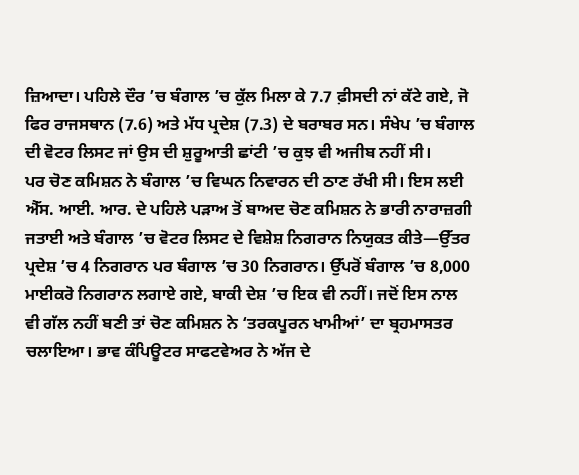ਜ਼ਿਆਦਾ। ਪਹਿਲੇ ਦੌਰ ’ਚ ਬੰਗਾਲ ’ਚ ਕੁੱਲ ਮਿਲਾ ਕੇ 7.7 ਫ਼ੀਸਦੀ ਨਾਂ ਕੱਟੇ ਗਏ, ਜੋ ਫਿਰ ਰਾਜਸਥਾਨ (7.6) ਅਤੇ ਮੱਧ ਪ੍ਰਦੇਸ਼ (7.3) ਦੇ ਬਰਾਬਰ ਸਨ। ਸੰਖੇਪ ’ਚ ਬੰਗਾਲ ਦੀ ਵੋਟਰ ਲਿਸਟ ਜਾਂ ਉਸ ਦੀ ਸ਼ੁਰੂਆਤੀ ਛਾਂਟੀ ’ਚ ਕੁਝ ਵੀ ਅਜੀਬ ਨਹੀਂ ਸੀ।
ਪਰ ਚੋਣ ਕਮਿਸ਼ਨ ਨੇ ਬੰਗਾਲ ’ਚ ਵਿਘਨ ਨਿਵਾਰਨ ਦੀ ਠਾਣ ਰੱਖੀ ਸੀ। ਇਸ ਲਈ ਐੱਸ. ਆਈ. ਆਰ. ਦੇ ਪਹਿਲੇ ਪੜਾਅ ਤੋਂ ਬਾਅਦ ਚੋਣ ਕਮਿਸ਼ਨ ਨੇ ਭਾਰੀ ਨਾਰਾਜ਼ਗੀ ਜਤਾਈ ਅਤੇ ਬੰਗਾਲ ’ਚ ਵੋਟਰ ਲਿਸਟ ਦੇ ਵਿਸ਼ੇਸ਼ ਨਿਗਰਾਨ ਨਿਯੁਕਤ ਕੀਤੇ—ਉੱਤਰ ਪ੍ਰਦੇਸ਼ ’ਚ 4 ਨਿਗਰਾਨ ਪਰ ਬੰਗਾਲ ’ਚ 30 ਨਿਗਰਾਨ। ਉੱਪਰੋਂ ਬੰਗਾਲ ’ਚ 8,000 ਮਾਈਕਰੋ ਨਿਗਰਾਨ ਲਗਾਏ ਗਏ, ਬਾਕੀ ਦੇਸ਼ ’ਚ ਇਕ ਵੀ ਨਹੀਂ। ਜਦੋਂ ਇਸ ਨਾਲ ਵੀ ਗੱਲ ਨਹੀਂ ਬਣੀ ਤਾਂ ਚੋਣ ਕਮਿਸ਼ਨ ਨੇ ‘ਤਰਕਪੂਰਨ ਖਾਮੀਆਂ’ ਦਾ ਬ੍ਰਹਮਾਸਤਰ ਚਲਾਇਆ। ਭਾਵ ਕੰਪਿਊਟਰ ਸਾਫਟਵੇਅਰ ਨੇ ਅੱਜ ਦੇ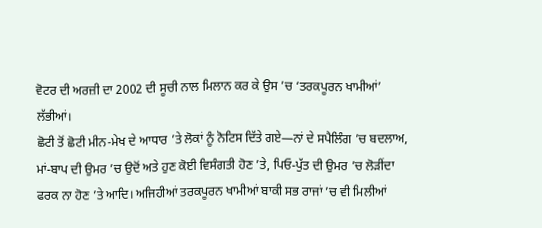ਵੋਟਰ ਦੀ ਅਰਜ਼ੀ ਦਾ 2002 ਦੀ ਸੂਚੀ ਨਾਲ ਮਿਲਾਨ ਕਰ ਕੇ ਉਸ ’ਚ ‘ਤਰਕਪੂਰਨ ਖਾਮੀਆਂ’ ਲੱਭੀਆਂ।
ਛੋਟੀ ਤੋਂ ਛੋਟੀ ਮੀਨ-ਮੇਖ ਦੇ ਆਧਾਰ ’ਤੇ ਲੋਕਾਂ ਨੂੰ ਨੋਟਿਸ ਦਿੱਤੇ ਗਏ—ਨਾਂ ਦੇ ਸਪੈਲਿੰਗ ’ਚ ਬਦਲਾਅ, ਮਾਂ-ਬਾਪ ਦੀ ਉਮਰ ’ਚ ਉਦੋਂ ਅਤੇ ਹੁਣ ਕੋਈ ਵਿਸੰਗਤੀ ਹੋਣ ’ਤੇ, ਪਿਓ-ਪੁੱਤ ਦੀ ਉਮਰ ’ਚ ਲੋੜੀਂਦਾ ਫਰਕ ਨਾ ਹੋਣ ’ਤੇ ਆਦਿ। ਅਜਿਹੀਆਂ ਤਰਕਪੂਰਨ ਖਾਮੀਆਂ ਬਾਕੀ ਸਭ ਰਾਜਾਂ ’ਚ ਵੀ ਮਿਲੀਆਂ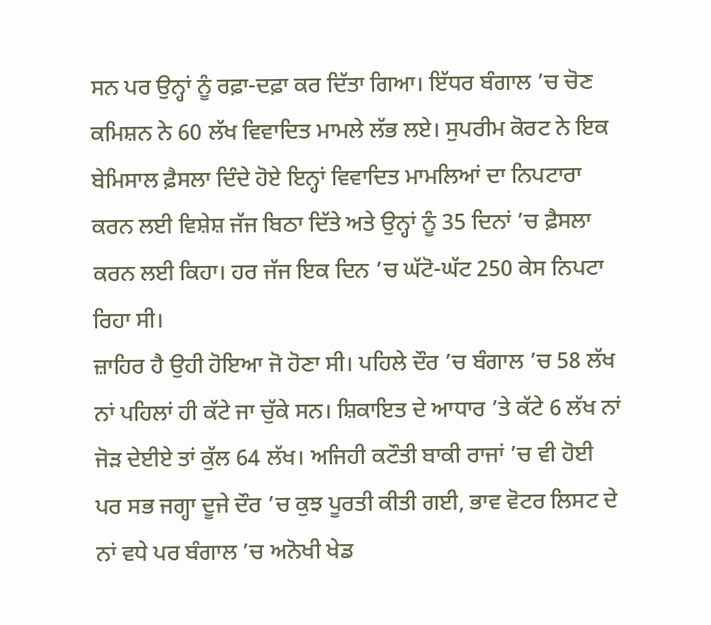ਸਨ ਪਰ ਉਨ੍ਹਾਂ ਨੂੰ ਰਫ਼ਾ-ਦਫ਼ਾ ਕਰ ਦਿੱਤਾ ਗਿਆ। ਇੱਧਰ ਬੰਗਾਲ ’ਚ ਚੋਣ ਕਮਿਸ਼ਨ ਨੇ 60 ਲੱਖ ਵਿਵਾਦਿਤ ਮਾਮਲੇ ਲੱਭ ਲਏ। ਸੁਪਰੀਮ ਕੋਰਟ ਨੇ ਇਕ ਬੇਮਿਸਾਲ ਫ਼ੈਸਲਾ ਦਿੰਦੇ ਹੋਏ ਇਨ੍ਹਾਂ ਵਿਵਾਦਿਤ ਮਾਮਲਿਆਂ ਦਾ ਨਿਪਟਾਰਾ ਕਰਨ ਲਈ ਵਿਸ਼ੇਸ਼ ਜੱਜ ਬਿਠਾ ਦਿੱਤੇ ਅਤੇ ਉਨ੍ਹਾਂ ਨੂੰ 35 ਦਿਨਾਂ ’ਚ ਫ਼ੈਸਲਾ ਕਰਨ ਲਈ ਕਿਹਾ। ਹਰ ਜੱਜ ਇਕ ਦਿਨ ’ਚ ਘੱਟੋ-ਘੱਟ 250 ਕੇਸ ਨਿਪਟਾ ਰਿਹਾ ਸੀ।
ਜ਼ਾਹਿਰ ਹੈ ਉਹੀ ਹੋਇਆ ਜੋ ਹੋਣਾ ਸੀ। ਪਹਿਲੇ ਦੌਰ ’ਚ ਬੰਗਾਲ ’ਚ 58 ਲੱਖ ਨਾਂ ਪਹਿਲਾਂ ਹੀ ਕੱਟੇ ਜਾ ਚੁੱਕੇ ਸਨ। ਸ਼ਿਕਾਇਤ ਦੇ ਆਧਾਰ ’ਤੇ ਕੱਟੇ 6 ਲੱਖ ਨਾਂ ਜੋੜ ਦੇਈਏ ਤਾਂ ਕੁੱਲ 64 ਲੱਖ। ਅਜਿਹੀ ਕਟੌਤੀ ਬਾਕੀ ਰਾਜਾਂ ’ਚ ਵੀ ਹੋਈ ਪਰ ਸਭ ਜਗ੍ਹਾ ਦੂਜੇ ਦੌਰ ’ਚ ਕੁਝ ਪੂਰਤੀ ਕੀਤੀ ਗਈ, ਭਾਵ ਵੋਟਰ ਲਿਸਟ ਦੇ ਨਾਂ ਵਧੇ ਪਰ ਬੰਗਾਲ ’ਚ ਅਨੋਖੀ ਖੇਡ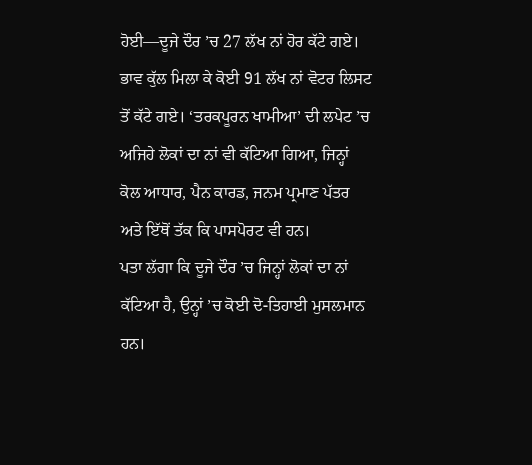ਹੋਈ—ਦੂਜੇ ਦੌਰ ’ਚ 27 ਲੱਖ ਨਾਂ ਹੋਰ ਕੱਟੇ ਗਏ। ਭਾਵ ਕੁੱਲ ਮਿਲਾ ਕੇ ਕੋਈ 91 ਲੱਖ ਨਾਂ ਵੋਟਰ ਲਿਸਟ ਤੋਂ ਕੱਟੇ ਗਏ। ‘ਤਰਕਪੂਰਨ ਖਾਮੀਆ’ ਦੀ ਲਪੇਟ ’ਚ ਅਜਿਹੇ ਲੋਕਾਂ ਦਾ ਨਾਂ ਵੀ ਕੱਟਿਆ ਗਿਆ, ਜਿਨ੍ਹਾਂ ਕੋਲ ਆਧਾਰ, ਪੈਨ ਕਾਰਡ, ਜਨਮ ਪ੍ਰਮਾਣ ਪੱਤਰ ਅਤੇ ਇੱਥੋਂ ਤੱਕ ਕਿ ਪਾਸਪੋਰਟ ਵੀ ਹਨ।
ਪਤਾ ਲੱਗਾ ਕਿ ਦੂਜੇ ਦੌਰ ’ਚ ਜਿਨ੍ਹਾਂ ਲੋਕਾਂ ਦਾ ਨਾਂ ਕੱਟਿਆ ਹੈ, ਉਨ੍ਹਾਂ ’ਚ ਕੋਈ ਦੋ-ਤਿਹਾਈ ਮੁਸਲਮਾਨ ਹਨ।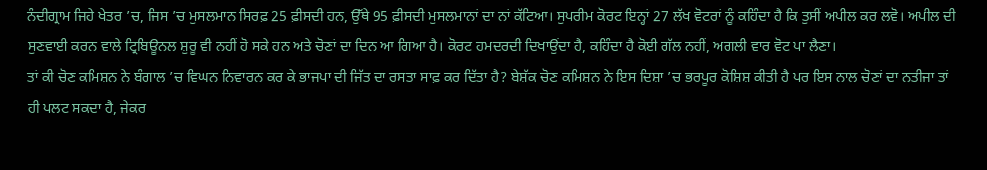ਨੰਦੀਗ੍ਰਾਮ ਜਿਹੇ ਖੇਤਰ ’ਚ, ਜਿਸ ’ਚ ਮੁਸਲਮਾਨ ਸਿਰਫ਼ 25 ਫ਼ੀਸਦੀ ਹਨ, ਉੱਥੇ 95 ਫ਼ੀਸਦੀ ਮੁਸਲਮਾਨਾਂ ਦਾ ਨਾਂ ਕੱਟਿਆ। ਸੁਪਰੀਮ ਕੋਰਟ ਇਨ੍ਹਾਂ 27 ਲੱਖ ਵੋਟਰਾਂ ਨੂੰ ਕਹਿੰਦਾ ਹੈ ਕਿ ਤੁਸੀਂ ਅਪੀਲ ਕਰ ਲਵੋ। ਅਪੀਲ ਦੀ ਸੁਣਵਾਈ ਕਰਨ ਵਾਲੇ ਟ੍ਰਿਬਿਊਨਲ ਸ਼ੁਰੂ ਵੀ ਨਹੀਂ ਹੋ ਸਕੇ ਹਨ ਅਤੇ ਚੋਣਾਂ ਦਾ ਦਿਨ ਆ ਗਿਆ ਹੈ। ਕੋਰਟ ਹਮਦਰਦੀ ਦਿਖਾਉਂਦਾ ਹੈ, ਕਹਿੰਦਾ ਹੈ ਕੋਈ ਗੱਲ ਨਹੀਂ, ਅਗਲੀ ਵਾਰ ਵੋਟ ਪਾ ਲੈਣਾ।
ਤਾਂ ਕੀ ਚੋਣ ਕਮਿਸ਼ਨ ਨੇ ਬੰਗਾਲ ’ਚ ਵਿਘਨ ਨਿਵਾਰਨ ਕਰ ਕੇ ਭਾਜਪਾ ਦੀ ਜਿੱਤ ਦਾ ਰਸਤਾ ਸਾਫ਼ ਕਰ ਦਿੱਤਾ ਹੈ? ਬੇਸ਼ੱਕ ਚੋਣ ਕਮਿਸ਼ਨ ਨੇ ਇਸ ਦਿਸ਼ਾ ’ਚ ਭਰਪੂਰ ਕੋਸ਼ਿਸ਼ ਕੀਤੀ ਹੈ ਪਰ ਇਸ ਨਾਲ ਚੋਣਾਂ ਦਾ ਨਤੀਜਾ ਤਾਂ ਹੀ ਪਲਟ ਸਕਦਾ ਹੈ, ਜੇਕਰ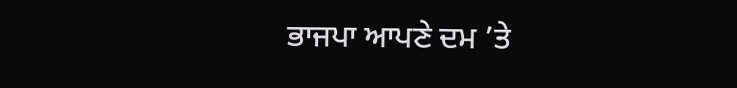ਭਾਜਪਾ ਆਪਣੇ ਦਮ ’ਤੇ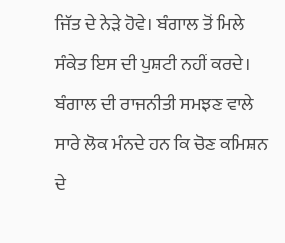ਜਿੱਤ ਦੇ ਨੇੜੇ ਹੋਵੇ। ਬੰਗਾਲ ਤੋਂ ਮਿਲੇ ਸੰਕੇਤ ਇਸ ਦੀ ਪੁਸ਼ਟੀ ਨਹੀਂ ਕਰਦੇ। ਬੰਗਾਲ ਦੀ ਰਾਜਨੀਤੀ ਸਮਝਣ ਵਾਲੇ ਸਾਰੇ ਲੋਕ ਮੰਨਦੇ ਹਨ ਕਿ ਚੋਣ ਕਮਿਸ਼ਨ ਦੇ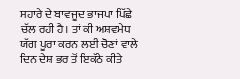ਸਹਾਰੇ ਦੇ ਬਾਵਜੂਦ ਭਾਜਪਾ ਪਿੱਛੇ ਚੱਲ ਰਹੀ ਹੈ। ਤਾਂ ਕੀ ਅਸ਼ਵਮੇਧ ਯੱਗ ਪੂਰਾ ਕਰਨ ਲਈ ਚੋਣਾਂ ਵਾਲੇ ਦਿਨ ਦੇਸ਼ ਭਰ ਤੋਂ ਇਕੱਠੇ ਕੀਤੇ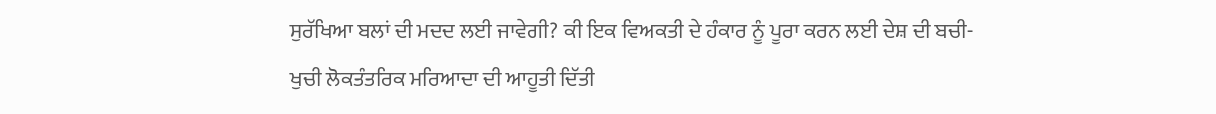ਸੁਰੱਖਿਆ ਬਲਾਂ ਦੀ ਮਦਦ ਲਈ ਜਾਵੇਗੀ? ਕੀ ਇਕ ਵਿਅਕਤੀ ਦੇ ਹੰਕਾਰ ਨੂੰ ਪੂਰਾ ਕਰਨ ਲਈ ਦੇਸ਼ ਦੀ ਬਚੀ-ਖੁਚੀ ਲੋਕਤੰਤਰਿਕ ਮਰਿਆਦਾ ਦੀ ਆਹੂਤੀ ਦਿੱਤੀ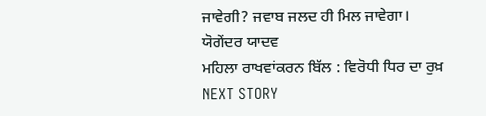ਜਾਵੇਗੀ? ਜਵਾਬ ਜਲਦ ਹੀ ਮਿਲ ਜਾਵੇਗਾ।
ਯੋਗੇਂਦਰ ਯਾਦਵ
ਮਹਿਲਾ ਰਾਖਵਾਂਕਰਨ ਬਿੱਲ : ਵਿਰੋਧੀ ਧਿਰ ਦਾ ਰੁਖ਼
NEXT STORY